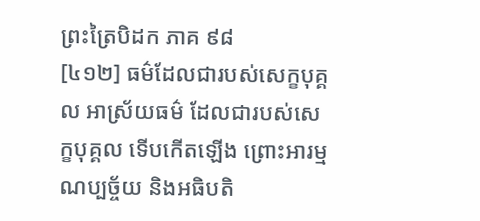ព្រះត្រៃបិដក ភាគ ៩៨
[៤១២] ធម៌ដែលជារបស់សេក្ខបុគ្គល អាស្រ័យធម៌ ដែលជារបស់សេក្ខបុគ្គល ទើបកើតឡើង ព្រោះអារម្មណប្បច្ច័យ និងអធិបតិ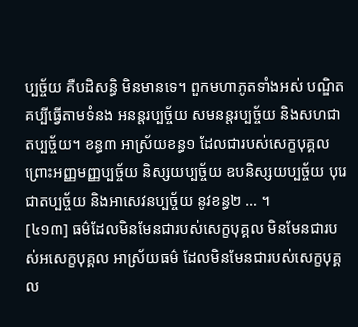ប្បច្ច័យ គឺបដិសន្ធិ មិនមានទេ។ ពួកមហាភូតទាំងអស់ បណ្ឌិតគប្បីធ្វើតាមទំនង អនន្តរប្បច្ច័យ សមនន្តរប្បច្ច័យ និងសហជាតប្បច្ច័យ។ ខន្ធ៣ អាស្រ័យខន្ធ១ ដែលជារបស់សេក្ខបុគ្គល ព្រោះអញ្ញមញ្ញប្បច្ច័យ និស្សយប្បច្ច័យ ឧបនិស្សយប្បច្ច័យ បុរេជាតប្បច្ច័យ និងអាសេវនប្បច្ច័យ នូវខន្ធ២ … ។
[៤១៣] ធម៌ដែលមិនមែនជារបស់សេក្ខបុគ្គល មិនមែនជារបស់អសេក្ខបុគ្គល អាស្រ័យធម៌ ដែលមិនមែនជារបស់សេក្ខបុគ្គល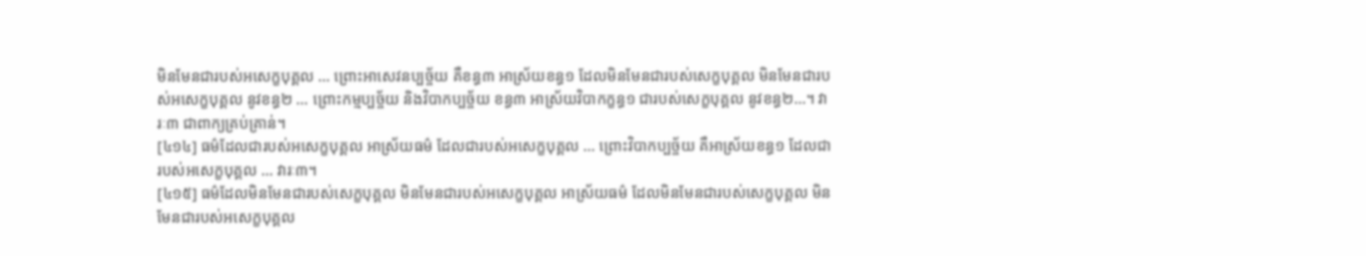មិនមែនជារបស់អសេក្ខបុគ្គល … ព្រោះអាសេវនប្បច្ច័យ គឺខន្ធ៣ អាស្រ័យខន្ធ១ ដែលមិនមែនជារបស់សេក្ខបុគ្គល មិនមែនជារបស់អសេក្ខបុគ្គល នូវខន្ធ២ … ព្រោះកម្មប្បច្ច័យ និងវិបាកប្បច្ច័យ ខន្ធ៣ អាស្រ័យវិបាកក្ខន្ធ១ ជារបស់សេក្ខបុគ្គល នូវខន្ធ២…។ វារៈ៣ ជាពាក្យគ្រប់គ្រាន់។
[៤១៤] ធម៌ដែលជារបស់អសេក្ខបុគ្គល អាស្រ័យធម៌ ដែលជារបស់អសេក្ខបុគ្គល … ព្រោះវិបាកប្បច្ច័យ គឺអាស្រ័យខន្ធ១ ដែលជារបស់អសេក្ខបុគ្គល … វារៈ៣។
[៤១៥] ធម៌ដែលមិនមែនជារបស់សេក្ខបុគ្គល មិនមែនជារបស់អសេក្ខបុគ្គល អាស្រ័យធម៌ ដែលមិនមែនជារបស់សេក្ខបុគ្គល មិនមែនជារបស់អសេក្ខបុគ្គល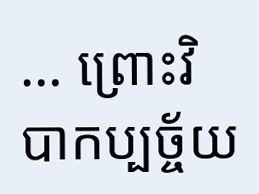… ព្រោះវិបាកប្បច្ច័យ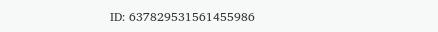ID: 637829531561455986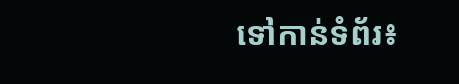ទៅកាន់ទំព័រ៖